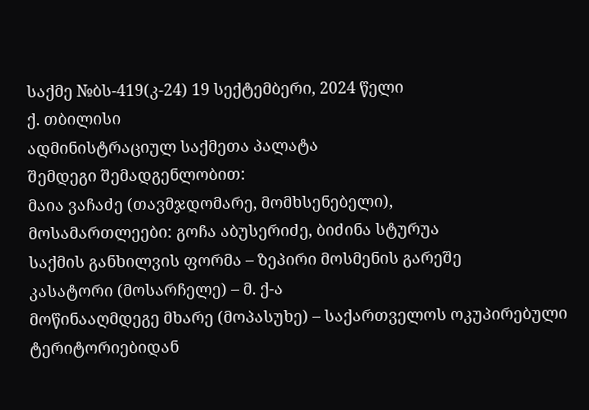საქმე №ბს-419(კ-24) 19 სექტემბერი, 2024 წელი
ქ. თბილისი
ადმინისტრაციულ საქმეთა პალატა
შემდეგი შემადგენლობით:
მაია ვაჩაძე (თავმჯდომარე, მომხსენებელი),
მოსამართლეები: გოჩა აბუსერიძე, ბიძინა სტურუა
საქმის განხილვის ფორმა – ზეპირი მოსმენის გარეშე
კასატორი (მოსარჩელე) – მ. ქ-ა
მოწინააღმდეგე მხარე (მოპასუხე) – საქართველოს ოკუპირებული ტერიტორიებიდან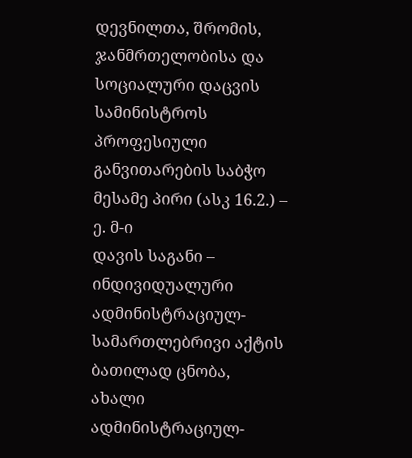დევნილთა, შრომის, ჯანმრთელობისა და სოციალური დაცვის სამინისტროს პროფესიული განვითარების საბჭო
მესამე პირი (ასკ 16.2.) – ე. მ-ი
დავის საგანი – ინდივიდუალური ადმინისტრაციულ-სამართლებრივი აქტის ბათილად ცნობა, ახალი ადმინისტრაციულ-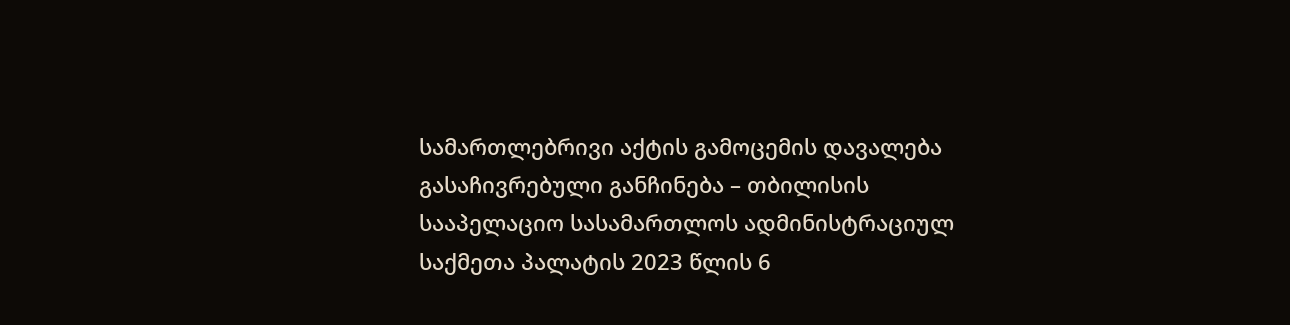სამართლებრივი აქტის გამოცემის დავალება
გასაჩივრებული განჩინება – თბილისის სააპელაციო სასამართლოს ადმინისტრაციულ საქმეთა პალატის 2023 წლის 6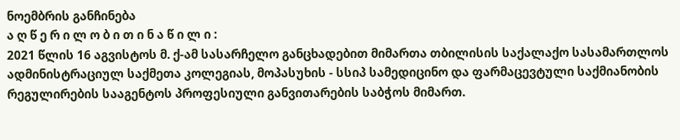ნოემბრის განჩინება
ა ღ წ ე რ ი ლ ო ბ ი თ ი ნ ა წ ი ლ ი :
2021 წლის 16 აგვისტოს მ. ქ-ამ სასარჩელო განცხადებით მიმართა თბილისის საქალაქო სასამართლოს ადმინისტრაციულ საქმეთა კოლეგიას, მოპასუხის - სსიპ სამედიცინო და ფარმაცევტული საქმიანობის რეგულირების სააგენტოს პროფესიული განვითარების საბჭოს მიმართ.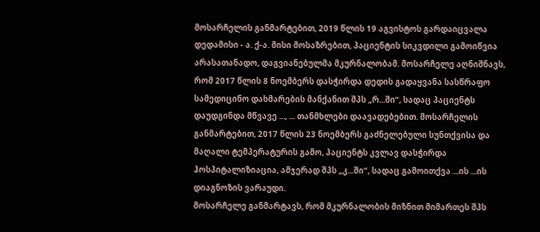მოსარჩელის განმარტებით, 2019 წლის 19 აგვისტოს გარდაიცვალა დედამისი - ა. ქ-ა. მისი მოსაზრებით, პაციენტის სიკვდილი გამოიწვია არასათანადო, დაგვიანებულმა მკურნალობამ. მოსარჩელე აღნიშნავს, რომ 2017 წლის 8 ნოემბერს დასჭირდა დედის გადაყვანა სასწრაფო სამედიცინო დახმარების მანქანით შპს „რ...ში“, სადაც პაციენტს დაუდგინდა მწვავე ..., ... თანმხლები დაავადებებით. მოსარჩელის განმარტებით, 2017 წლის 23 ნოემბერს გაძნელებული სუნთქვისა და მაღალი ტემპერატურის გამო, პაციენტს კვლავ დასჭირდა ჰოსპიტალიზიაცია, ამჯერად შპს „კ...ში“, სადაც გამოითქვა ...ის ...ის დიაგნოზის ვარაუდი.
მოსარჩელე განმარტავს, რომ მკურნალობის მიზნით მიმართეს შპს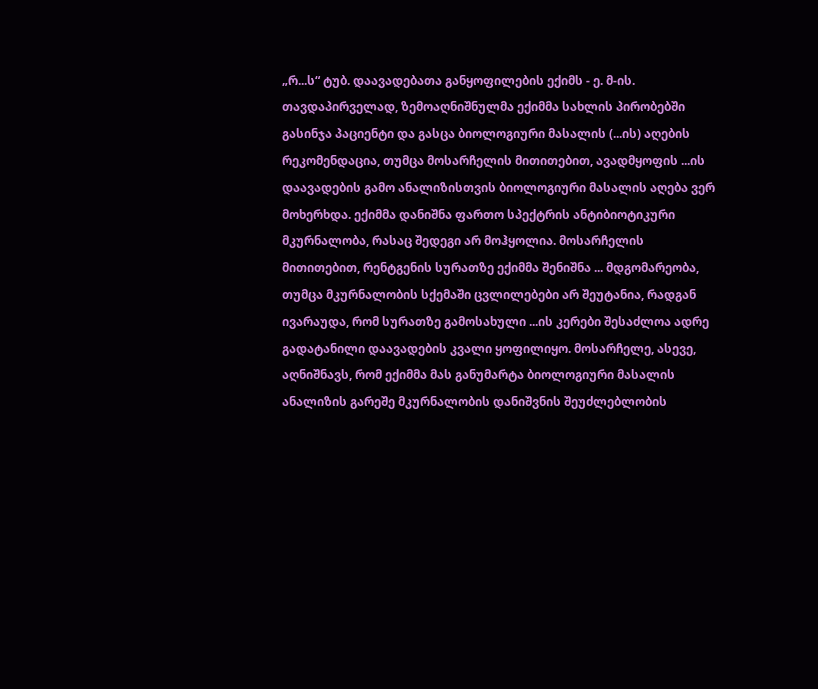„რ...ს“ ტუბ. დაავადებათა განყოფილების ექიმს - ე. მ-ის. თავდაპირველად, ზემოაღნიშნულმა ექიმმა სახლის პირობებში გასინჯა პაციენტი და გასცა ბიოლოგიური მასალის (...ის) აღების რეკომენდაცია, თუმცა მოსარჩელის მითითებით, ავადმყოფის ...ის დაავადების გამო ანალიზისთვის ბიოლოგიური მასალის აღება ვერ მოხერხდა. ექიმმა დანიშნა ფართო სპექტრის ანტიბიოტიკური მკურნალობა, რასაც შედეგი არ მოჰყოლია. მოსარჩელის მითითებით, რენტგენის სურათზე ექიმმა შენიშნა ... მდგომარეობა, თუმცა მკურნალობის სქემაში ცვლილებები არ შეუტანია, რადგან ივარაუდა, რომ სურათზე გამოსახული ...ის კერები შესაძლოა ადრე გადატანილი დაავადების კვალი ყოფილიყო. მოსარჩელე, ასევე, აღნიშნავს, რომ ექიმმა მას განუმარტა ბიოლოგიური მასალის ანალიზის გარეშე მკურნალობის დანიშვნის შეუძლებლობის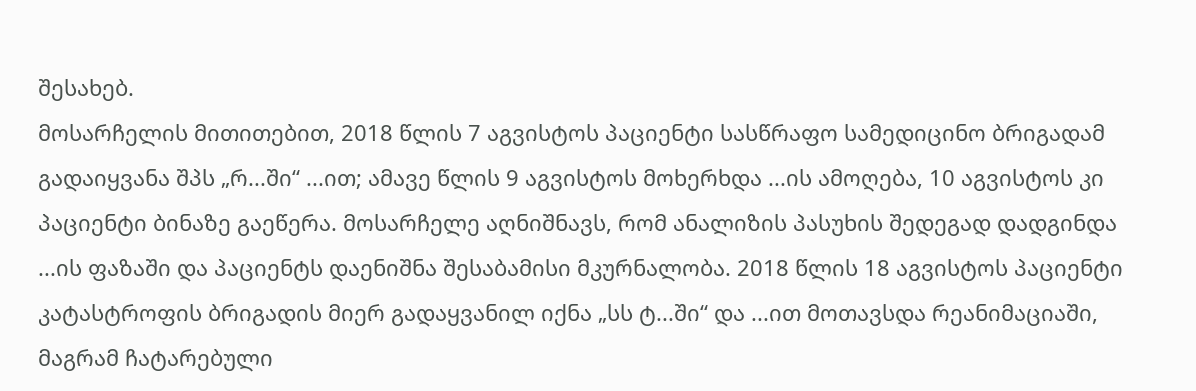შესახებ.
მოსარჩელის მითითებით, 2018 წლის 7 აგვისტოს პაციენტი სასწრაფო სამედიცინო ბრიგადამ გადაიყვანა შპს „რ...ში“ ...ით; ამავე წლის 9 აგვისტოს მოხერხდა ...ის ამოღება, 10 აგვისტოს კი პაციენტი ბინაზე გაეწერა. მოსარჩელე აღნიშნავს, რომ ანალიზის პასუხის შედეგად დადგინდა ...ის ფაზაში და პაციენტს დაენიშნა შესაბამისი მკურნალობა. 2018 წლის 18 აგვისტოს პაციენტი კატასტროფის ბრიგადის მიერ გადაყვანილ იქნა „სს ტ...ში“ და ...ით მოთავსდა რეანიმაციაში, მაგრამ ჩატარებული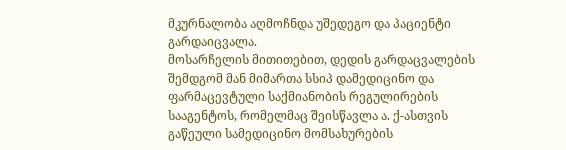მკურნალობა აღმოჩნდა უშედეგო და პაციენტი გარდაიცვალა.
მოსარჩელის მითითებით, დედის გარდაცვალების შემდგომ მან მიმართა სსიპ დამედიცინო და ფარმაცევტული საქმიანობის რეგულირების სააგენტოს, რომელმაც შეისწავლა ა. ქ-ასთვის გაწეული სამედიცინო მომსახურების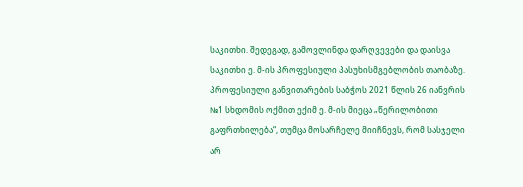საკითხი. შედეგად, გამოვლინდა დარღვევები და დაისვა საკითხი ე. მ-ის პროფესიული პასუხისმგებლობის თაობაზე. პროფესიული განვითარების საბჭოს 2021 წლის 26 იანვრის №1 სხდომის ოქმით ექიმ ე. მ-ის მიეცა „წერილობითი გაფრთხილება“, თუმცა მოსარჩელე მიიჩნევს, რომ სასჯელი არ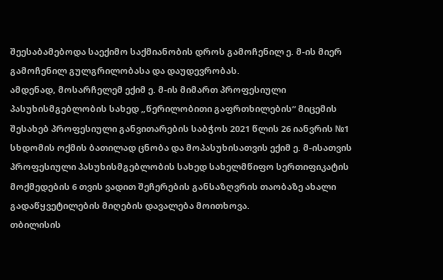შეესაბამებოდა საექიმო საქმიანობის დროს გამოჩენილ ე. მ-ის მიერ გამოჩენილ გულგრილობასა და დაუდევრობას.
ამდენად, მოსარჩელემ ექიმ ე. მ-ის მიმართ პროფესიული პასუხისმგებლობის სახედ „წერილობითი გაფრთხილების“ მიცემის შესახებ პროფესიული განვითარების საბჭოს 2021 წლის 26 იანვრის №1 სხდომის ოქმის ბათილად ცნობა და მოპასუხისათვის ექიმ ე. მ-ისათვის პროფესიული პასუხისმგებლობის სახედ სახელმწიფო სერთიფიკატის მოქმედების 6 თვის ვადით შეჩერების განსაზღვრის თაობაზე ახალი გადაწყვეტილების მიღების დავალება მოითხოვა.
თბილისის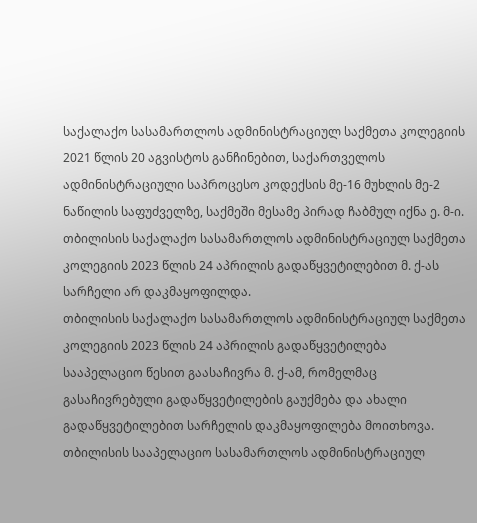საქალაქო სასამართლოს ადმინისტრაციულ საქმეთა კოლეგიის 2021 წლის 20 აგვისტოს განჩინებით, საქართველოს ადმინისტრაციული საპროცესო კოდექსის მე-16 მუხლის მე-2 ნაწილის საფუძველზე, საქმეში მესამე პირად ჩაბმულ იქნა ე. მ-ი.
თბილისის საქალაქო სასამართლოს ადმინისტრაციულ საქმეთა კოლეგიის 2023 წლის 24 აპრილის გადაწყვეტილებით მ. ქ-ას სარჩელი არ დაკმაყოფილდა.
თბილისის საქალაქო სასამართლოს ადმინისტრაციულ საქმეთა კოლეგიის 2023 წლის 24 აპრილის გადაწყვეტილება სააპელაციო წესით გაასაჩივრა მ. ქ-ამ, რომელმაც გასაჩივრებული გადაწყვეტილების გაუქმება და ახალი გადაწყვეტილებით სარჩელის დაკმაყოფილება მოითხოვა.
თბილისის სააპელაციო სასამართლოს ადმინისტრაციულ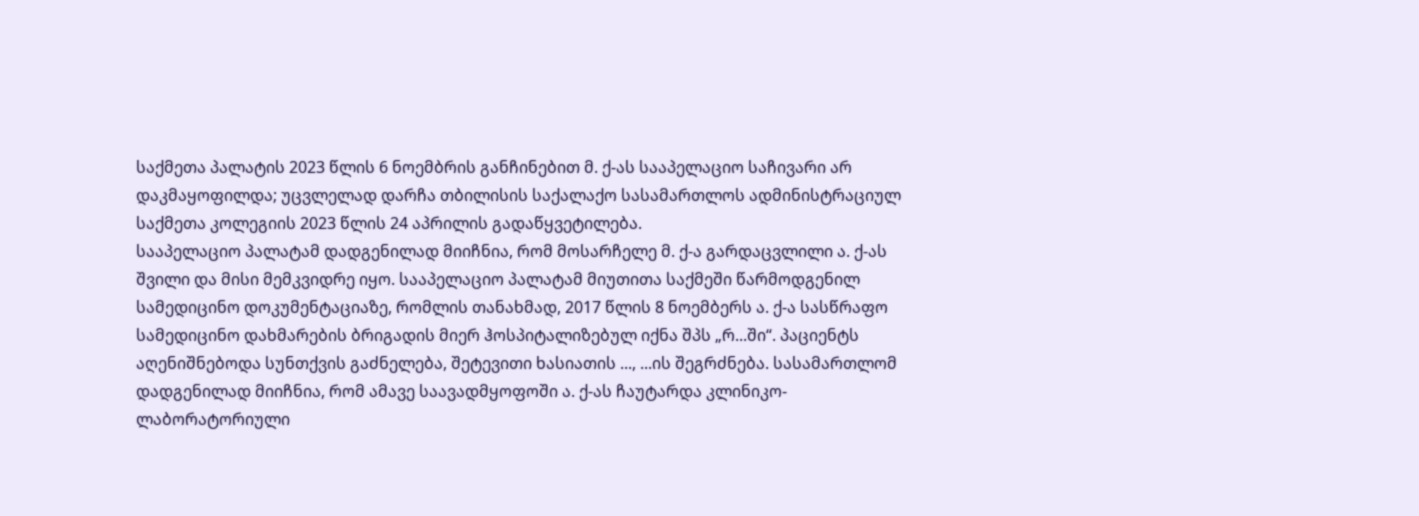საქმეთა პალატის 2023 წლის 6 ნოემბრის განჩინებით მ. ქ-ას სააპელაციო საჩივარი არ დაკმაყოფილდა; უცვლელად დარჩა თბილისის საქალაქო სასამართლოს ადმინისტრაციულ საქმეთა კოლეგიის 2023 წლის 24 აპრილის გადაწყვეტილება.
სააპელაციო პალატამ დადგენილად მიიჩნია, რომ მოსარჩელე მ. ქ-ა გარდაცვლილი ა. ქ-ას შვილი და მისი მემკვიდრე იყო. სააპელაციო პალატამ მიუთითა საქმეში წარმოდგენილ სამედიცინო დოკუმენტაციაზე, რომლის თანახმად, 2017 წლის 8 ნოემბერს ა. ქ-ა სასწრაფო სამედიცინო დახმარების ბრიგადის მიერ ჰოსპიტალიზებულ იქნა შპს „რ...ში“. პაციენტს აღენიშნებოდა სუნთქვის გაძნელება, შეტევითი ხასიათის ..., ...ის შეგრძნება. სასამართლომ დადგენილად მიიჩნია, რომ ამავე საავადმყოფოში ა. ქ-ას ჩაუტარდა კლინიკო-ლაბორატორიული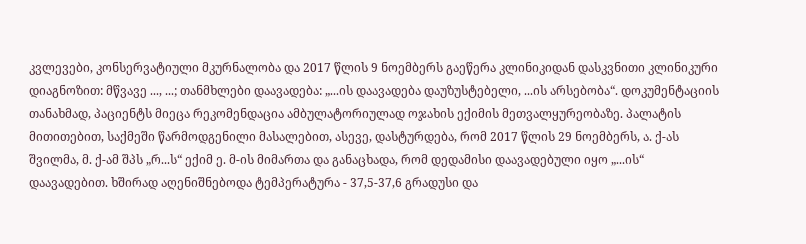კვლევები, კონსერვატიული მკურნალობა და 2017 წლის 9 ნოემბერს გაეწერა კლინიკიდან დასკვნითი კლინიკური დიაგნოზით: მწვავე ..., ...; თანმხლები დაავადება: „...ის დაავადება დაუზუსტებელი, ...ის არსებობა“. დოკუმენტაციის თანახმად, პაციენტს მიეცა რეკომენდაცია ამბულატორიულად ოჯახის ექიმის მეთვალყურეობაზე. პალატის მითითებით, საქმეში წარმოდგენილი მასალებით, ასევე, დასტურდება, რომ 2017 წლის 29 ნოემბერს, ა. ქ-ას შვილმა, მ. ქ-ამ შპს „რ...ს“ ექიმ ე. მ-ის მიმართა და განაცხადა, რომ დედამისი დაავადებული იყო „...ის“ დაავადებით. ხშირად აღენიშნებოდა ტემპერატურა - 37,5-37,6 გრადუსი და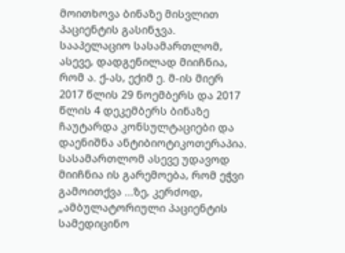მოითხოვა ბინაზე მისვლით პაციენტის გასინჯვა.
სააპელაციო სასამართლომ, ასევე, დადგენილად მიიჩნია, რომ ა. ქ-ას, ექიმ ე. მ-ის მიერ 2017 წლის 29 ნოემბერს და 2017 წლის 4 დეკემბერს ბინაზე ჩაუტარდა კონსულტაციები და დაენიშნა ანტიბიოტიკოთერაპია. სასამართლომ ასევე უდავოდ მიიჩნია ის გარემოება, რომ ეჭვი გამოითქვა ...ზე, კერძოდ, „ამბულატორიული პაციენტის სამედიცინო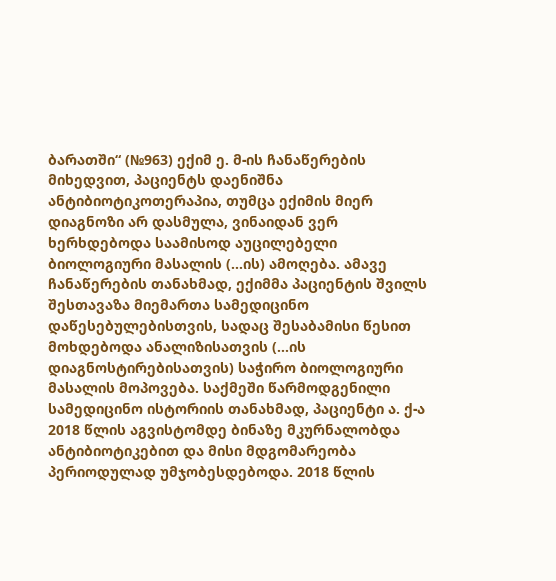ბარათში“ (№963) ექიმ ე. მ-ის ჩანაწერების მიხედვით, პაციენტს დაენიშნა ანტიბიოტიკოთერაპია, თუმცა ექიმის მიერ დიაგნოზი არ დასმულა, ვინაიდან ვერ ხერხდებოდა საამისოდ აუცილებელი ბიოლოგიური მასალის (...ის) ამოღება. ამავე ჩანაწერების თანახმად, ექიმმა პაციენტის შვილს შესთავაზა მიემართა სამედიცინო დაწესებულებისთვის, სადაც შესაბამისი წესით მოხდებოდა ანალიზისათვის (...ის დიაგნოსტირებისათვის) საჭირო ბიოლოგიური მასალის მოპოვება. საქმეში წარმოდგენილი სამედიცინო ისტორიის თანახმად, პაციენტი ა. ქ-ა 2018 წლის აგვისტომდე ბინაზე მკურნალობდა ანტიბიოტიკებით და მისი მდგომარეობა პერიოდულად უმჯობესდებოდა. 2018 წლის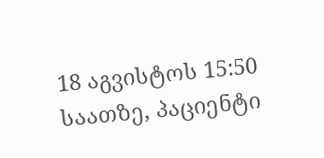18 აგვისტოს 15:50 საათზე, პაციენტი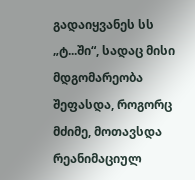გადაიყვანეს სს „ტ...ში“, სადაც მისი მდგომარეობა შეფასდა, როგორც მძიმე, მოთავსდა რეანიმაციულ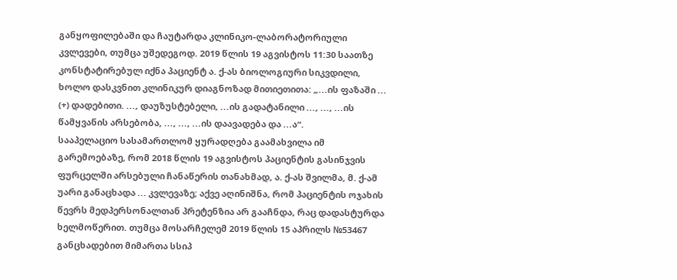განყოფილებაში და ჩაუტარდა კლინიკო-ლაბორატორიული კვლევები, თუმცა უშედეგოდ. 2019 წლის 19 აგვისტოს 11:30 საათზე კონსტატირებულ იქნა პაციენტ ა. ქ-ას ბიოლოგიური სიკვდილი, ხოლო დასკვნით კლინიკურ დიაგნოზად მითიეთითა: „...ის ფაზაში ... (+) დადებითი. ..., დაუზუსტებელი, ...ის გადატანილი ..., ..., ...ის წამყვანის არსებობა, ..., ..., ...ის დაავადება და ...ა“.
სააპელაციო სასამართლომ ყურადღება გაამახვილა იმ გარემოებაზე, რომ 2018 წლის 19 აგვისტოს პაციენტის გასინჯვის ფურცელში არსებული ჩანაწერის თანახმად, ა. ქ-ას შვილმა, მ. ქ-ამ უარი განაცხადა ... კვლევაზე; აქვე აღინიშნა, რომ პაციენტის ოჯახის წევრს მედპერსონალთან პრეტენზია არ გააჩნდა, რაც დადასტურდა ხელმოწერით. თუმცა მოსარჩელემ 2019 წლის 15 აპრილს №53467 განცხადებით მიმართა სსიპ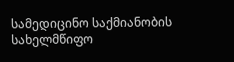სამედიცინო საქმიანობის სახელმწიფო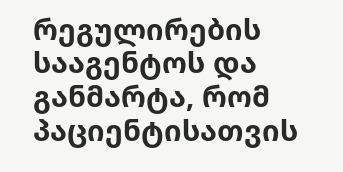რეგულირების სააგენტოს და განმარტა, რომ პაციენტისათვის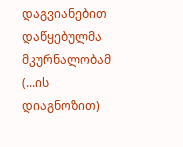დაგვიანებით დაწყებულმა მკურნალობამ (...ის დიაგნოზით)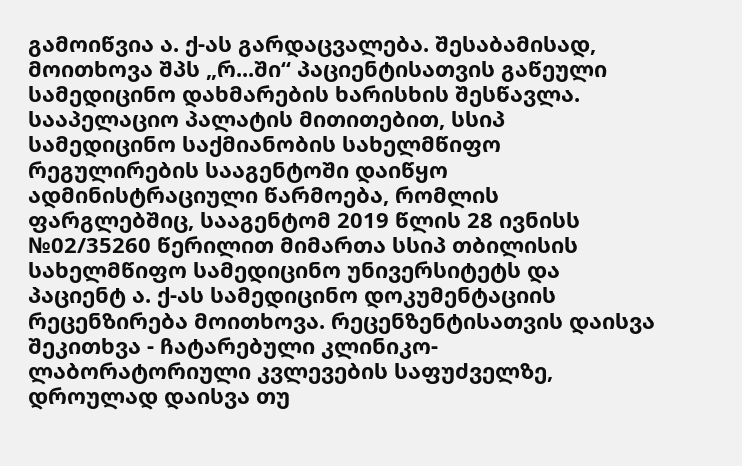გამოიწვია ა. ქ-ას გარდაცვალება. შესაბამისად, მოითხოვა შპს „რ...ში“ პაციენტისათვის გაწეული სამედიცინო დახმარების ხარისხის შესწავლა.
სააპელაციო პალატის მითითებით, სსიპ სამედიცინო საქმიანობის სახელმწიფო რეგულირების სააგენტოში დაიწყო ადმინისტრაციული წარმოება, რომლის ფარგლებშიც, სააგენტომ 2019 წლის 28 ივნისს №02/35260 წერილით მიმართა სსიპ თბილისის სახელმწიფო სამედიცინო უნივერსიტეტს და პაციენტ ა. ქ-ას სამედიცინო დოკუმენტაციის რეცენზირება მოითხოვა. რეცენზენტისათვის დაისვა შეკითხვა - ჩატარებული კლინიკო-ლაბორატორიული კვლევების საფუძველზე, დროულად დაისვა თუ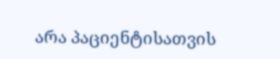არა პაციენტისათვის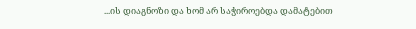...ის დიაგნოზი და ხომ არ საჭიროებდა დამატებით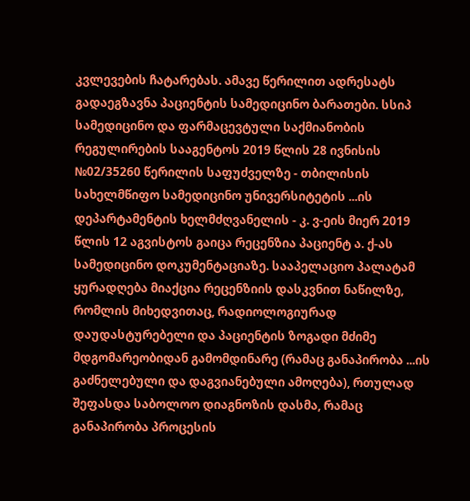კვლევების ჩატარებას. ამავე წერილით ადრესატს გადაეგზავნა პაციენტის სამედიცინო ბარათები. სსიპ სამედიცინო და ფარმაცევტული საქმიანობის რეგულირების სააგენტოს 2019 წლის 28 ივნისის №02/35260 წერილის საფუძველზე - თბილისის სახელმწიფო სამედიცინო უნივერსიტეტის ...ის დეპარტამენტის ხელმძღვანელის - კ. ვ-ეის მიერ 2019 წლის 12 აგვისტოს გაიცა რეცენზია პაციენტ ა. ქ-ას სამედიცინო დოკუმენტაციაზე. სააპელაციო პალატამ ყურადღება მიაქცია რეცენზიის დასკვნით ნაწილზე, რომლის მიხედვითაც, რადიოლოგიურად დაუდასტურებელი და პაციენტის ზოგადი მძიმე მდგომარეობიდან გამომდინარე (რამაც განაპირობა ...ის გაძნელებული და დაგვიანებული ამოღება), რთულად შეფასდა საბოლოო დიაგნოზის დასმა, რამაც განაპირობა პროცესის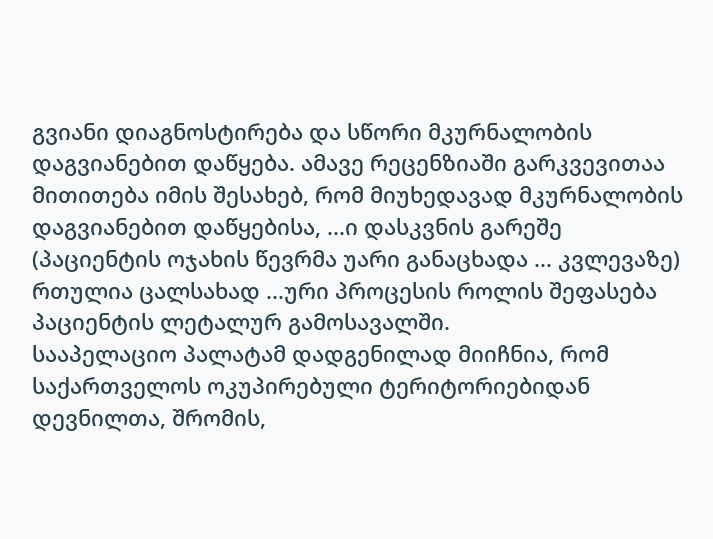გვიანი დიაგნოსტირება და სწორი მკურნალობის დაგვიანებით დაწყება. ამავე რეცენზიაში გარკვევითაა მითითება იმის შესახებ, რომ მიუხედავად მკურნალობის დაგვიანებით დაწყებისა, ...ი დასკვნის გარეშე (პაციენტის ოჯახის წევრმა უარი განაცხადა ... კვლევაზე) რთულია ცალსახად ...ური პროცესის როლის შეფასება პაციენტის ლეტალურ გამოსავალში.
სააპელაციო პალატამ დადგენილად მიიჩნია, რომ საქართველოს ოკუპირებული ტერიტორიებიდან დევნილთა, შრომის,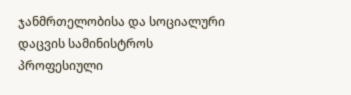ჯანმრთელობისა და სოციალური დაცვის სამინისტროს პროფესიული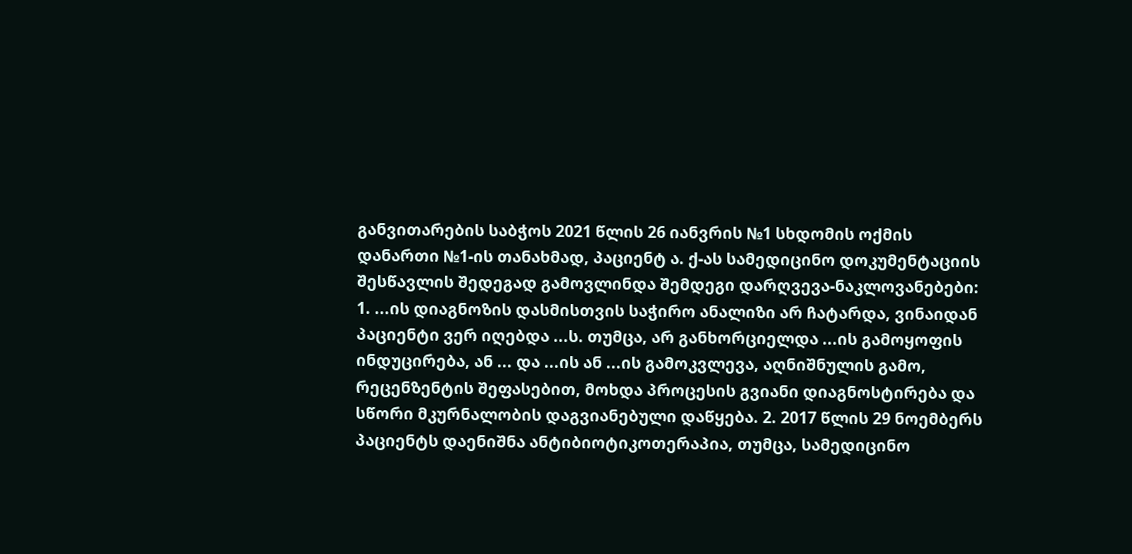განვითარების საბჭოს 2021 წლის 26 იანვრის №1 სხდომის ოქმის დანართი №1-ის თანახმად, პაციენტ ა. ქ-ას სამედიცინო დოკუმენტაციის შესწავლის შედეგად გამოვლინდა შემდეგი დარღვევა-ნაკლოვანებები: 1. ...ის დიაგნოზის დასმისთვის საჭირო ანალიზი არ ჩატარდა, ვინაიდან პაციენტი ვერ იღებდა ...ს. თუმცა, არ განხორციელდა ...ის გამოყოფის ინდუცირება, ან ... და ...ის ან ...ის გამოკვლევა, აღნიშნულის გამო, რეცენზენტის შეფასებით, მოხდა პროცესის გვიანი დიაგნოსტირება და სწორი მკურნალობის დაგვიანებული დაწყება. 2. 2017 წლის 29 ნოემბერს პაციენტს დაენიშნა ანტიბიოტიკოთერაპია, თუმცა, სამედიცინო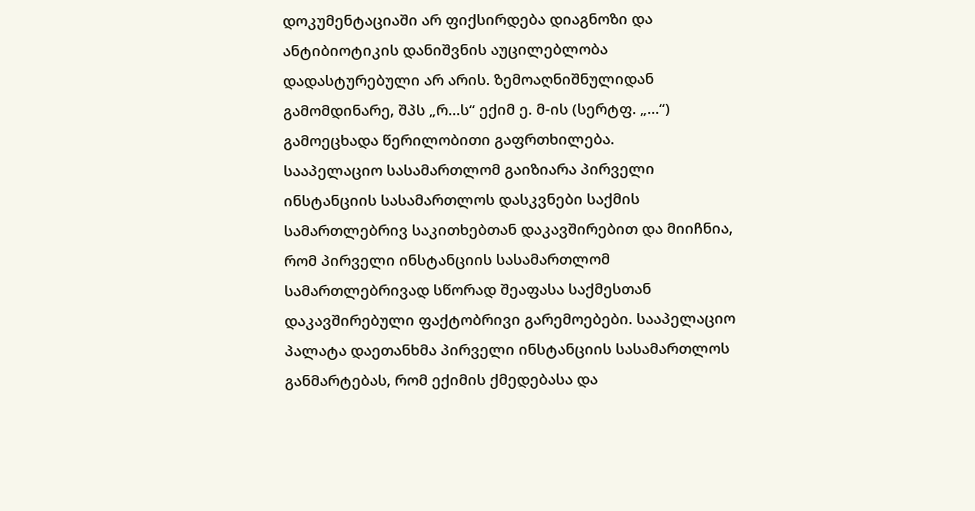დოკუმენტაციაში არ ფიქსირდება დიაგნოზი და ანტიბიოტიკის დანიშვნის აუცილებლობა დადასტურებული არ არის. ზემოაღნიშნულიდან გამომდინარე, შპს „რ...ს“ ექიმ ე. მ-ის (სერტფ. „...“) გამოეცხადა წერილობითი გაფრთხილება.
სააპელაციო სასამართლომ გაიზიარა პირველი ინსტანციის სასამართლოს დასკვნები საქმის სამართლებრივ საკითხებთან დაკავშირებით და მიიჩნია, რომ პირველი ინსტანციის სასამართლომ სამართლებრივად სწორად შეაფასა საქმესთან დაკავშირებული ფაქტობრივი გარემოებები. სააპელაციო პალატა დაეთანხმა პირველი ინსტანციის სასამართლოს განმარტებას, რომ ექიმის ქმედებასა და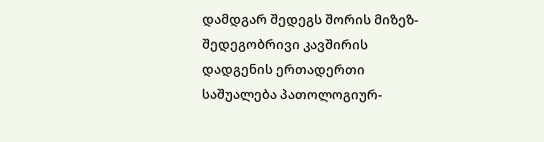დამდგარ შედეგს შორის მიზეზ-შედეგობრივი კავშირის დადგენის ერთადერთი საშუალება პათოლოგიურ-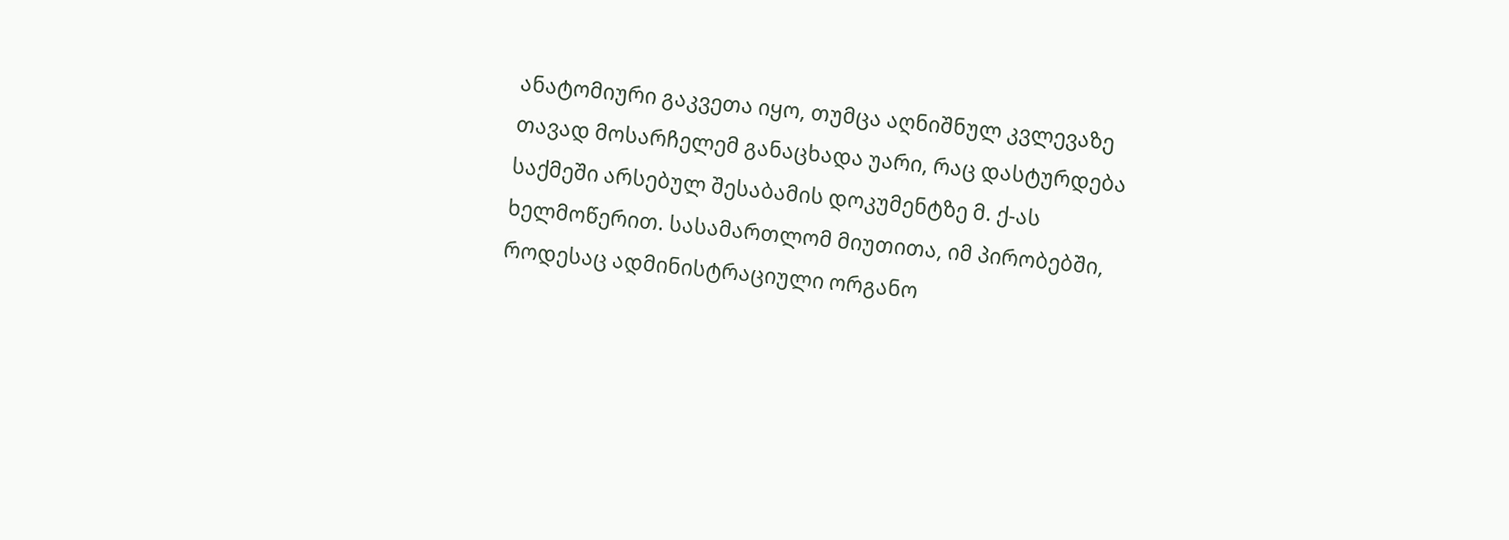ანატომიური გაკვეთა იყო, თუმცა აღნიშნულ კვლევაზე თავად მოსარჩელემ განაცხადა უარი, რაც დასტურდება საქმეში არსებულ შესაბამის დოკუმენტზე მ. ქ-ას ხელმოწერით. სასამართლომ მიუთითა, იმ პირობებში, როდესაც ადმინისტრაციული ორგანო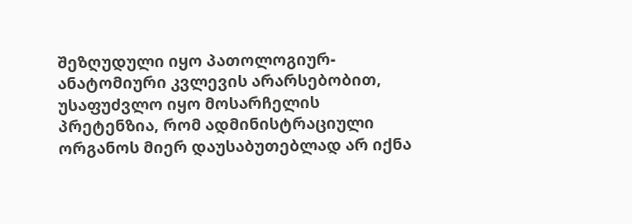შეზღუდული იყო პათოლოგიურ-ანატომიური კვლევის არარსებობით, უსაფუძვლო იყო მოსარჩელის პრეტენზია, რომ ადმინისტრაციული ორგანოს მიერ დაუსაბუთებლად არ იქნა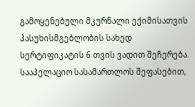გამოყენებული მკურნალი ექიმისათვის პასუხისმგებლობის სახედ სერტიფიკატის 6 თვის ვადით შეჩერება.
სააპელაციო სასამართლოს შეფასებით,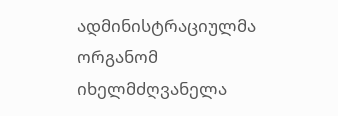ადმინისტრაციულმა ორგანომ იხელმძღვანელა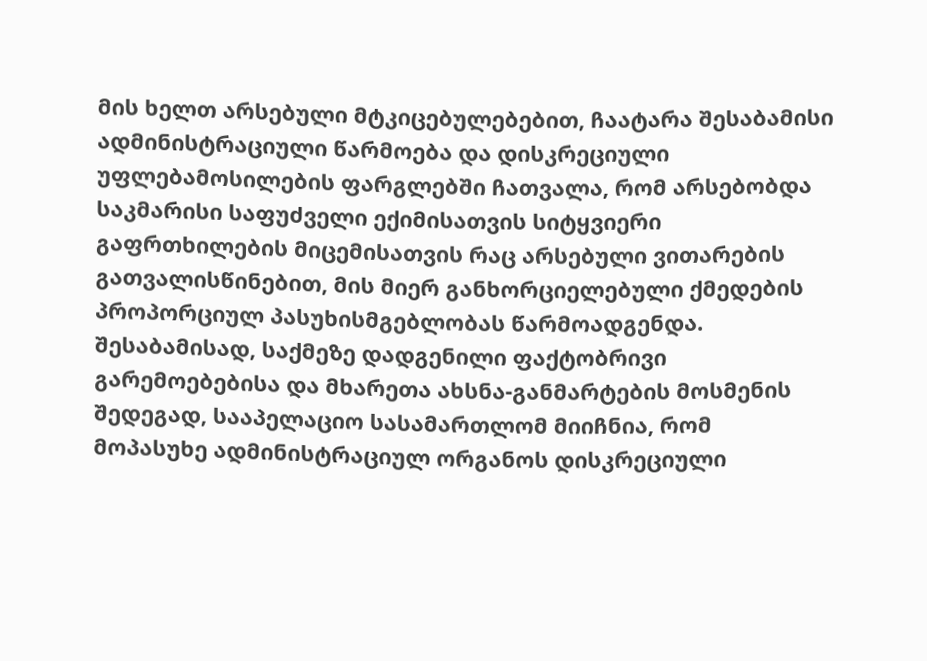მის ხელთ არსებული მტკიცებულებებით, ჩაატარა შესაბამისი ადმინისტრაციული წარმოება და დისკრეციული უფლებამოსილების ფარგლებში ჩათვალა, რომ არსებობდა საკმარისი საფუძველი ექიმისათვის სიტყვიერი გაფრთხილების მიცემისათვის რაც არსებული ვითარების გათვალისწინებით, მის მიერ განხორციელებული ქმედების პროპორციულ პასუხისმგებლობას წარმოადგენდა. შესაბამისად, საქმეზე დადგენილი ფაქტობრივი გარემოებებისა და მხარეთა ახსნა-განმარტების მოსმენის შედეგად, სააპელაციო სასამართლომ მიიჩნია, რომ მოპასუხე ადმინისტრაციულ ორგანოს დისკრეციული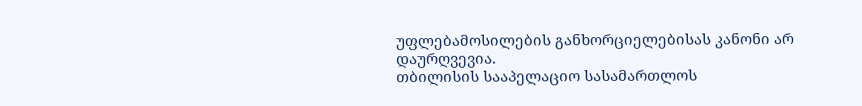უფლებამოსილების განხორციელებისას კანონი არ დაურღვევია.
თბილისის სააპელაციო სასამართლოს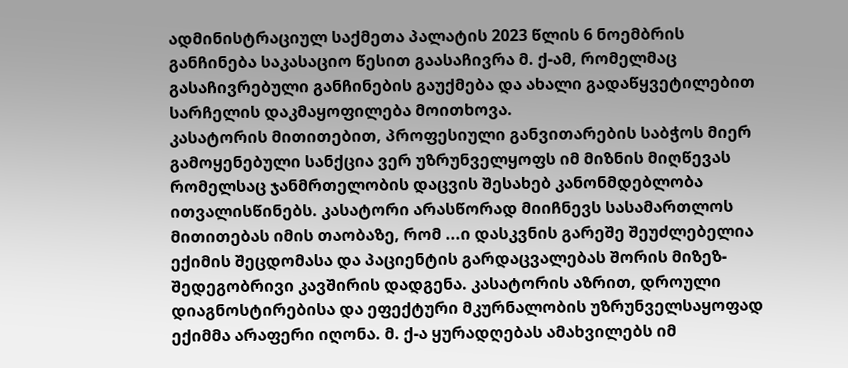ადმინისტრაციულ საქმეთა პალატის 2023 წლის 6 ნოემბრის განჩინება საკასაციო წესით გაასაჩივრა მ. ქ-ამ, რომელმაც გასაჩივრებული განჩინების გაუქმება და ახალი გადაწყვეტილებით სარჩელის დაკმაყოფილება მოითხოვა.
კასატორის მითითებით, პროფესიული განვითარების საბჭოს მიერ გამოყენებული სანქცია ვერ უზრუნველყოფს იმ მიზნის მიღწევას რომელსაც ჯანმრთელობის დაცვის შესახებ კანონმდებლობა ითვალისწინებს. კასატორი არასწორად მიიჩნევს სასამართლოს მითითებას იმის თაობაზე, რომ ...ი დასკვნის გარეშე შეუძლებელია ექიმის შეცდომასა და პაციენტის გარდაცვალებას შორის მიზეზ-შედეგობრივი კავშირის დადგენა. კასატორის აზრით, დროული დიაგნოსტირებისა და ეფექტური მკურნალობის უზრუნველსაყოფად ექიმმა არაფერი იღონა. მ. ქ-ა ყურადღებას ამახვილებს იმ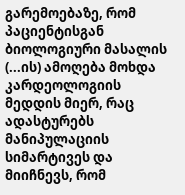გარემოებაზე, რომ პაციენტისგან ბიოლოგიური მასალის (...ის) ამოღება მოხდა კარდეოლოგიის მედდის მიერ, რაც ადასტურებს მანიპულაციის სიმარტივეს და მიიჩნევს, რომ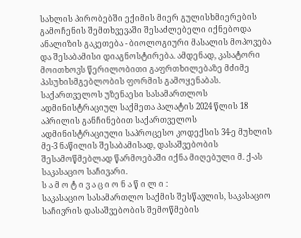სახლის პირობებში ექიმის მიერ გულისხმიერების გამოჩენის შემთხვევაში შესაძლებელი იქნებოდა ანალიზის გაკეთება - ბიოლოგიური მასალის მოპოვება და შესაბამისი დიაგნოსტირება. ამდენად, კასატორი მოითხოვს წერილობითი გაფრთხილებაზე მძიმე პასუხისმგებლობის ფორმის გამოყენაბას.
საქართველოს უზენაესი სასამართლოს ადმინისტრაციულ საქმეთა პალატის 2024 წლის 18 აპრილის განჩინებით საქართველოს ადმინისტრაციული საპროცესო კოდექსის 34-ე მუხლის მე-3 ნაწილის შესაბამისად, დასაშვებობის შესამოწმებლად წარმოებაში იქნა მიღებული მ. ქ-ას საკასაციო საჩივარი.
ს ა მ ო ტ ი ვ ა ც ი ო ნ ა წ ი ლ ი :
საკასაციო სასამართლო საქმის შესწავლის, საკასაციო საჩივრის დასაშვებობის შემოწმების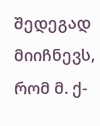შედეგად მიიჩნევს, რომ მ. ქ-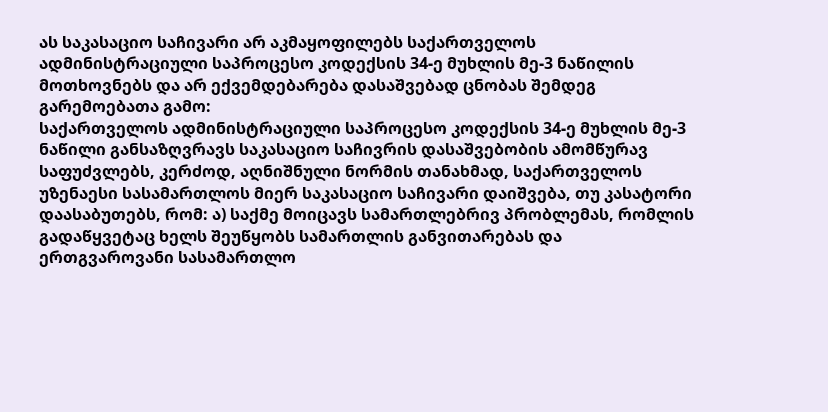ას საკასაციო საჩივარი არ აკმაყოფილებს საქართველოს ადმინისტრაციული საპროცესო კოდექსის 34-ე მუხლის მე-3 ნაწილის მოთხოვნებს და არ ექვემდებარება დასაშვებად ცნობას შემდეგ გარემოებათა გამო:
საქართველოს ადმინისტრაციული საპროცესო კოდექსის 34-ე მუხლის მე-3 ნაწილი განსაზღვრავს საკასაციო საჩივრის დასაშვებობის ამომწურავ საფუძვლებს, კერძოდ, აღნიშნული ნორმის თანახმად, საქართველოს უზენაესი სასამართლოს მიერ საკასაციო საჩივარი დაიშვება, თუ კასატორი დაასაბუთებს, რომ: ა) საქმე მოიცავს სამართლებრივ პრობლემას, რომლის გადაწყვეტაც ხელს შეუწყობს სამართლის განვითარებას და ერთგვაროვანი სასამართლო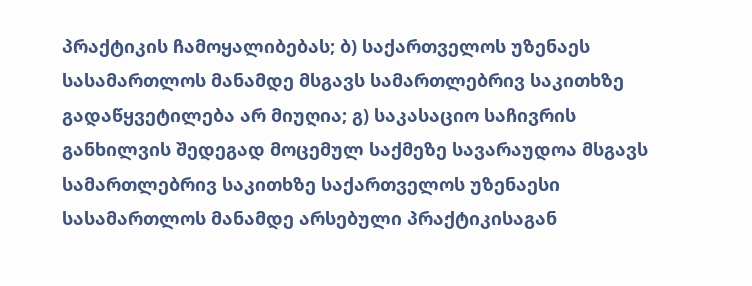პრაქტიკის ჩამოყალიბებას; ბ) საქართველოს უზენაეს სასამართლოს მანამდე მსგავს სამართლებრივ საკითხზე გადაწყვეტილება არ მიუღია; გ) საკასაციო საჩივრის განხილვის შედეგად მოცემულ საქმეზე სავარაუდოა მსგავს სამართლებრივ საკითხზე საქართველოს უზენაესი სასამართლოს მანამდე არსებული პრაქტიკისაგან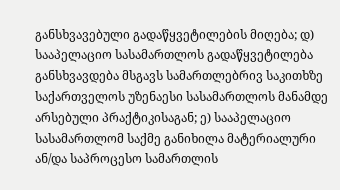განსხვავებული გადაწყვეტილების მიღება; დ) სააპელაციო სასამართლოს გადაწყვეტილება განსხვავდება მსგავს სამართლებრივ საკითხზე საქართველოს უზენაესი სასამართლოს მანამდე არსებული პრაქტიკისაგან; ე) სააპელაციო სასამართლომ საქმე განიხილა მატერიალური ან/და საპროცესო სამართლის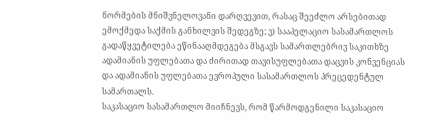ნორმების მნიშვნელოვანი დარღვევით, რასაც შეეძლო არსებითად ემოქმედა საქმის განხილვის შედეგზე; ვ) სააპელაციო სასამართლოს გადაწყვეტილება ეწინააღმდეგება მსგავს სამართლებრივ საკითხზე ადამიანის უფლებათა და ძირითად თავისუფლებათა დაცვის კონვენციას და ადამიანის უფლებათა ევროპული სასამართლოს პრეცედენტულ სამართალს.
საკასაციო სასამართლო მიიჩნევს, რომ წარმოდგენილი საკასაციო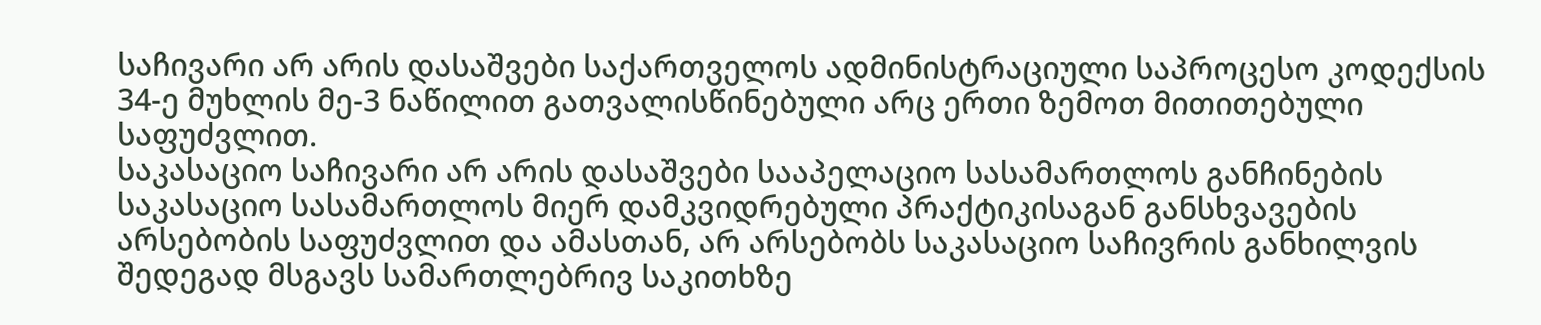საჩივარი არ არის დასაშვები საქართველოს ადმინისტრაციული საპროცესო კოდექსის 34-ე მუხლის მე-3 ნაწილით გათვალისწინებული არც ერთი ზემოთ მითითებული საფუძვლით.
საკასაციო საჩივარი არ არის დასაშვები სააპელაციო სასამართლოს განჩინების საკასაციო სასამართლოს მიერ დამკვიდრებული პრაქტიკისაგან განსხვავების არსებობის საფუძვლით და ამასთან, არ არსებობს საკასაციო საჩივრის განხილვის შედეგად მსგავს სამართლებრივ საკითხზე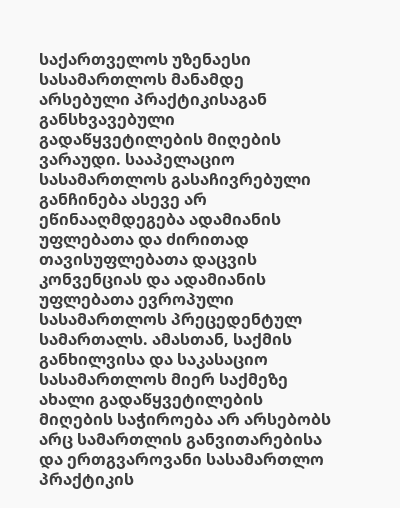საქართველოს უზენაესი სასამართლოს მანამდე არსებული პრაქტიკისაგან განსხვავებული გადაწყვეტილების მიღების ვარაუდი. სააპელაციო სასამართლოს გასაჩივრებული განჩინება ასევე არ ეწინააღმდეგება ადამიანის უფლებათა და ძირითად თავისუფლებათა დაცვის კონვენციას და ადამიანის უფლებათა ევროპული სასამართლოს პრეცედენტულ სამართალს. ამასთან, საქმის განხილვისა და საკასაციო სასამართლოს მიერ საქმეზე ახალი გადაწყვეტილების მიღების საჭიროება არ არსებობს არც სამართლის განვითარებისა და ერთგვაროვანი სასამართლო პრაქტიკის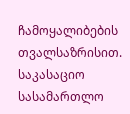ჩამოყალიბების თვალსაზრისით.
საკასაციო სასამართლო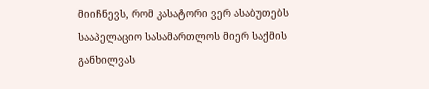მიიჩნევს, რომ კასატორი ვერ ასაბუთებს სააპელაციო სასამართლოს მიერ საქმის განხილვას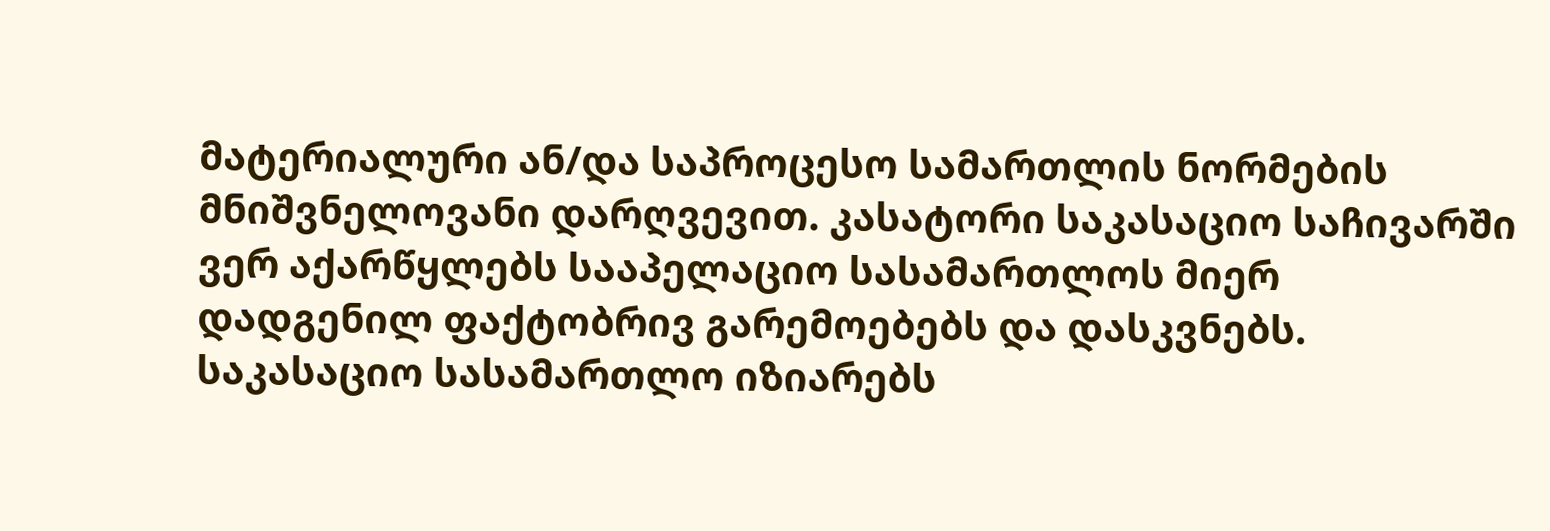მატერიალური ან/და საპროცესო სამართლის ნორმების მნიშვნელოვანი დარღვევით. კასატორი საკასაციო საჩივარში ვერ აქარწყლებს სააპელაციო სასამართლოს მიერ დადგენილ ფაქტობრივ გარემოებებს და დასკვნებს.
საკასაციო სასამართლო იზიარებს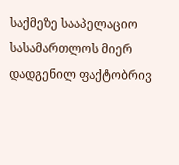საქმეზე სააპელაციო სასამართლოს მიერ დადგენილ ფაქტობრივ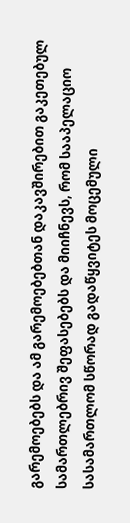გარემოებებს და ამ გარემოებებთან დაკავშირებით გაკეთებულ სამართლებრივ შეფასებებს და მიიჩნევს, რომ სააპელაციო სასამართლომ სწორად გადაწყვიტეს მოცემული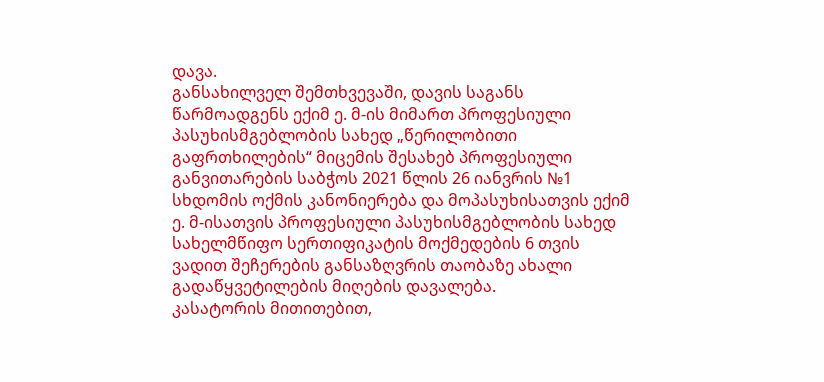დავა.
განსახილველ შემთხვევაში, დავის საგანს წარმოადგენს ექიმ ე. მ-ის მიმართ პროფესიული პასუხისმგებლობის სახედ „წერილობითი გაფრთხილების“ მიცემის შესახებ პროფესიული განვითარების საბჭოს 2021 წლის 26 იანვრის №1 სხდომის ოქმის კანონიერება და მოპასუხისათვის ექიმ ე. მ-ისათვის პროფესიული პასუხისმგებლობის სახედ სახელმწიფო სერთიფიკატის მოქმედების 6 თვის ვადით შეჩერების განსაზღვრის თაობაზე ახალი გადაწყვეტილების მიღების დავალება.
კასატორის მითითებით,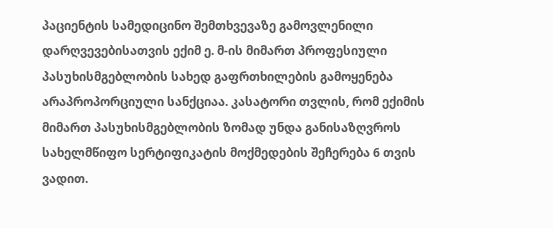პაციენტის სამედიცინო შემთხვევაზე გამოვლენილი დარღვევებისათვის ექიმ ე. მ-ის მიმართ პროფესიული პასუხისმგებლობის სახედ გაფრთხილების გამოყენება არაპროპორციული სანქციაა. კასატორი თვლის, რომ ექიმის მიმართ პასუხისმგებლობის ზომად უნდა განისაზღვროს სახელმწიფო სერტიფიკატის მოქმედების შეჩერება 6 თვის ვადით.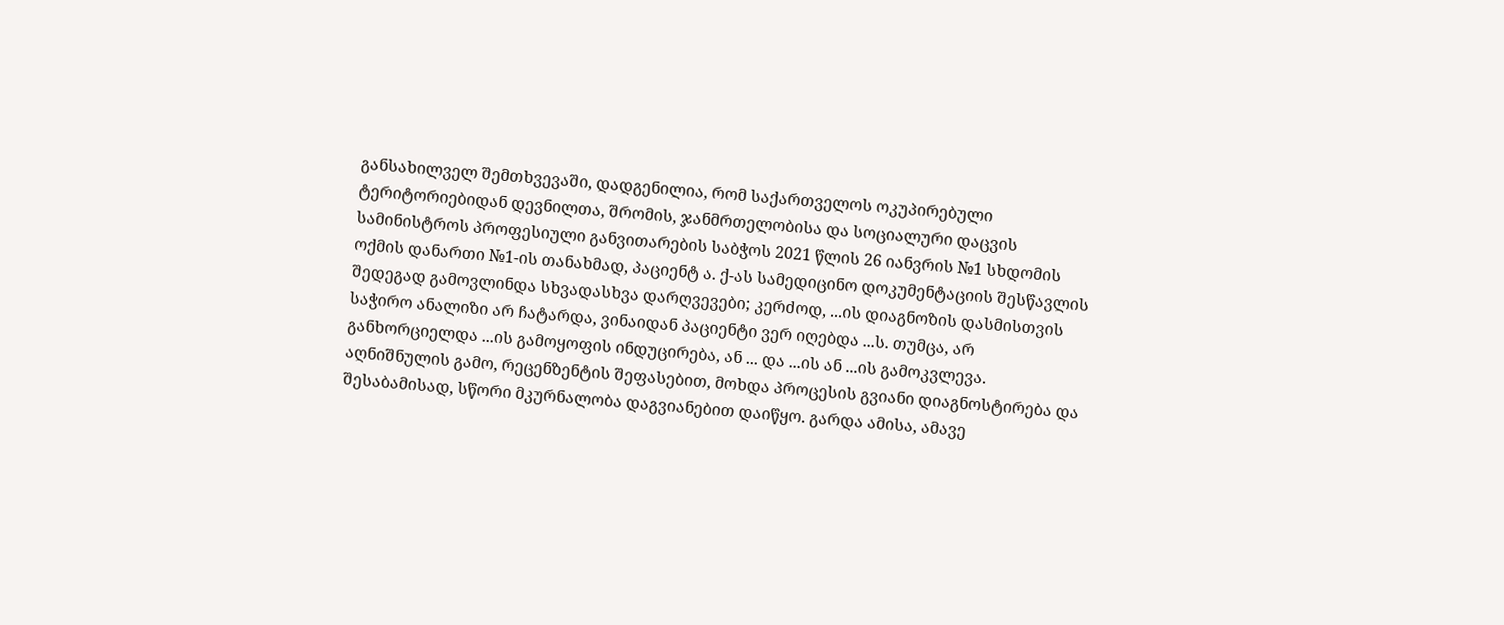განსახილველ შემთხვევაში, დადგენილია, რომ საქართველოს ოკუპირებული ტერიტორიებიდან დევნილთა, შრომის, ჯანმრთელობისა და სოციალური დაცვის სამინისტროს პროფესიული განვითარების საბჭოს 2021 წლის 26 იანვრის №1 სხდომის ოქმის დანართი №1-ის თანახმად, პაციენტ ა. ქ-ას სამედიცინო დოკუმენტაციის შესწავლის შედეგად გამოვლინდა სხვადასხვა დარღვევები; კერძოდ, ...ის დიაგნოზის დასმისთვის საჭირო ანალიზი არ ჩატარდა, ვინაიდან პაციენტი ვერ იღებდა ...ს. თუმცა, არ განხორციელდა ...ის გამოყოფის ინდუცირება, ან ... და ...ის ან ...ის გამოკვლევა. აღნიშნულის გამო, რეცენზენტის შეფასებით, მოხდა პროცესის გვიანი დიაგნოსტირება და შესაბამისად, სწორი მკურნალობა დაგვიანებით დაიწყო. გარდა ამისა, ამავე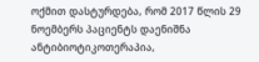ოქმით დასტურდება, რომ 2017 წლის 29 ნოემბერს პაციენტს დაენიშნა ანტიბიოტიკოთერაპია,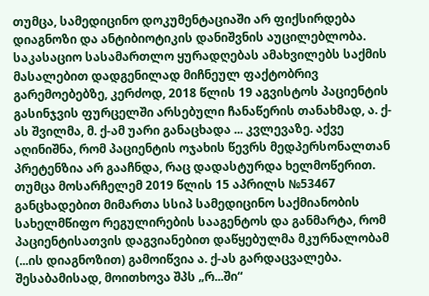თუმცა, სამედიცინო დოკუმენტაციაში არ ფიქსირდება დიაგნოზი და ანტიბიოტიკის დანიშვნის აუცილებლობა.
საკასაციო სასამართლო ყურადღებას ამახვილებს საქმის მასალებით დადგენილად მიჩნეულ ფაქტობრივ გარემოებებზე, კერძოდ, 2018 წლის 19 აგვისტოს პაციენტის გასინჯვის ფურცელში არსებული ჩანაწერის თანახმად, ა. ქ-ას შვილმა, მ. ქ-ამ უარი განაცხადა ... კვლევაზე. აქვე აღინიშნა, რომ პაციენტის ოჯახის წევრს მედპერსონალთან პრეტენზია არ გააჩნდა, რაც დადასტურდა ხელმოწერით. თუმცა მოსარჩელემ 2019 წლის 15 აპრილს №53467 განცხადებით მიმართა სსიპ სამედიცინო საქმიანობის სახელმწიფო რეგულირების სააგენტოს და განმარტა, რომ პაციენტისათვის დაგვიანებით დაწყებულმა მკურნალობამ (...ის დიაგნოზით) გამოიწვია ა. ქ-ას გარდაცვალება. შესაბამისად, მოითხოვა შპს „რ...ში“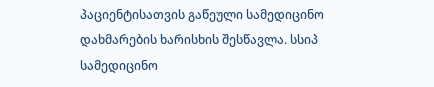პაციენტისათვის გაწეული სამედიცინო დახმარების ხარისხის შესწავლა. სსიპ სამედიცინო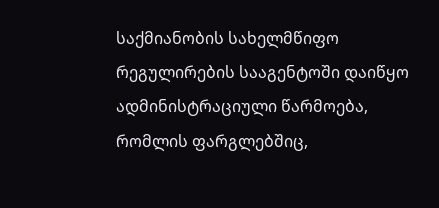საქმიანობის სახელმწიფო რეგულირების სააგენტოში დაიწყო ადმინისტრაციული წარმოება, რომლის ფარგლებშიც,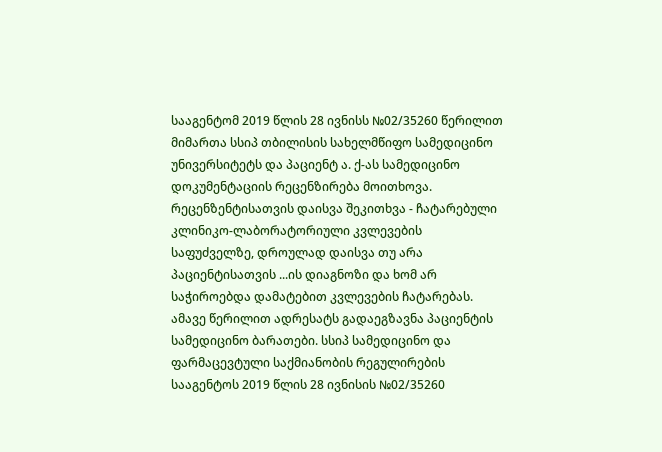სააგენტომ 2019 წლის 28 ივნისს №02/35260 წერილით მიმართა სსიპ თბილისის სახელმწიფო სამედიცინო უნივერსიტეტს და პაციენტ ა. ქ-ას სამედიცინო დოკუმენტაციის რეცენზირება მოითხოვა. რეცენზენტისათვის დაისვა შეკითხვა - ჩატარებული კლინიკო-ლაბორატორიული კვლევების საფუძველზე, დროულად დაისვა თუ არა პაციენტისათვის ...ის დიაგნოზი და ხომ არ საჭიროებდა დამატებით კვლევების ჩატარებას. ამავე წერილით ადრესატს გადაეგზავნა პაციენტის სამედიცინო ბარათები. სსიპ სამედიცინო და ფარმაცევტული საქმიანობის რეგულირების სააგენტოს 2019 წლის 28 ივნისის №02/35260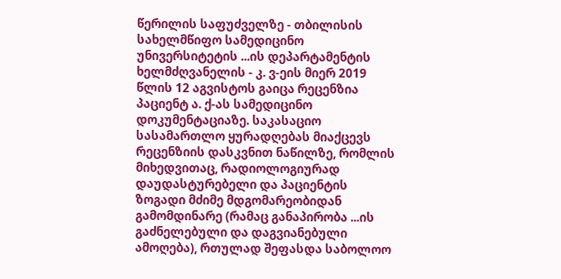წერილის საფუძველზე - თბილისის სახელმწიფო სამედიცინო უნივერსიტეტის ...ის დეპარტამენტის ხელმძღვანელის - კ. ვ-ეის მიერ 2019 წლის 12 აგვისტოს გაიცა რეცენზია პაციენტ ა. ქ-ას სამედიცინო დოკუმენტაციაზე. საკასაციო სასამართლო ყურადღებას მიაქცევს რეცენზიის დასკვნით ნაწილზე, რომლის მიხედვითაც, რადიოლოგიურად დაუდასტურებელი და პაციენტის ზოგადი მძიმე მდგომარეობიდან გამომდინარე (რამაც განაპირობა ...ის გაძნელებული და დაგვიანებული ამოღება), რთულად შეფასდა საბოლოო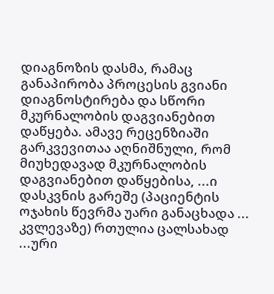დიაგნოზის დასმა, რამაც განაპირობა პროცესის გვიანი დიაგნოსტირება და სწორი მკურნალობის დაგვიანებით დაწყება. ამავე რეცენზიაში გარკვევითაა აღნიშნული, რომ მიუხედავად მკურნალობის დაგვიანებით დაწყებისა, ...ი დასკვნის გარეშე (პაციენტის ოჯახის წევრმა უარი განაცხადა ... კვლევაზე) რთულია ცალსახად ...ური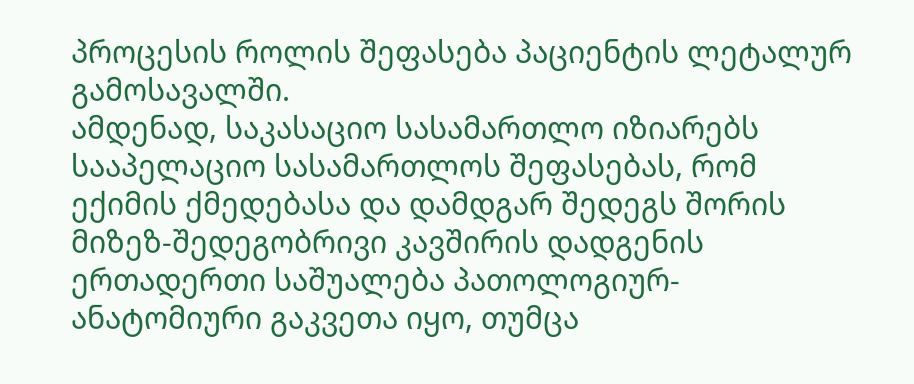პროცესის როლის შეფასება პაციენტის ლეტალურ გამოსავალში.
ამდენად, საკასაციო სასამართლო იზიარებს სააპელაციო სასამართლოს შეფასებას, რომ ექიმის ქმედებასა და დამდგარ შედეგს შორის მიზეზ-შედეგობრივი კავშირის დადგენის ერთადერთი საშუალება პათოლოგიურ-ანატომიური გაკვეთა იყო, თუმცა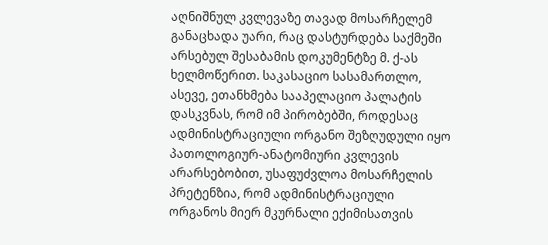აღნიშნულ კვლევაზე თავად მოსარჩელემ განაცხადა უარი, რაც დასტურდება საქმეში არსებულ შესაბამის დოკუმენტზე მ. ქ-ას ხელმოწერით. საკასაციო სასამართლო, ასევე, ეთანხმება სააპელაციო პალატის დასკვნას, რომ იმ პირობებში, როდესაც ადმინისტრაციული ორგანო შეზღუდული იყო პათოლოგიურ-ანატომიური კვლევის არარსებობით, უსაფუძვლოა მოსარჩელის პრეტენზია, რომ ადმინისტრაციული ორგანოს მიერ მკურნალი ექიმისათვის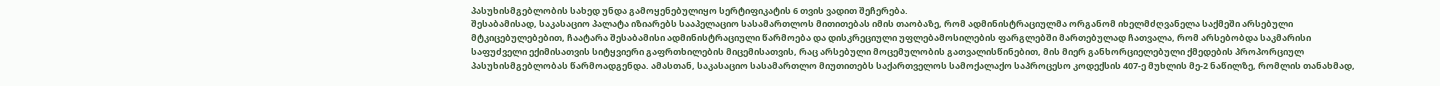პასუხისმგებლობის სახედ უნდა გამოყენებულიყო სერტიფიკატის 6 თვის ვადით შეჩერება.
შესაბამისად, საკასაციო პალატა იზიარებს სააპელაციო სასამართლოს მითითებას იმის თაობაზე, რომ ადმინისტრაციულმა ორგანომ იხელმძღვანელა საქმეში არსებული მტკიცებულებებით, ჩაატარა შესაბამისი ადმინისტრაციული წარმოება და დისკრეციული უფლებამოსილების ფარგლებში მართებულად ჩათვალა, რომ არსებობდა საკმარისი საფუძველი ექიმისათვის სიტყვიერი გაფრთხილების მიცემისათვის, რაც არსებული მოცემულობის გათვალისწინებით, მის მიერ განხორციელებული ქმედების პროპორციულ პასუხისმგებლობას წარმოადგენდა. ამასთან, საკასაციო სასამართლო მიუთითებს საქართველოს სამოქალაქო საპროცესო კოდექსის 407-ე მუხლის მე-2 ნაწილზე, რომლის თანახმად,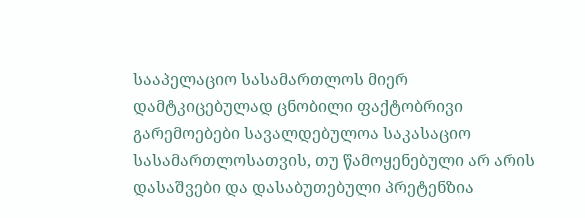სააპელაციო სასამართლოს მიერ დამტკიცებულად ცნობილი ფაქტობრივი გარემოებები სავალდებულოა საკასაციო სასამართლოსათვის, თუ წამოყენებული არ არის დასაშვები და დასაბუთებული პრეტენზია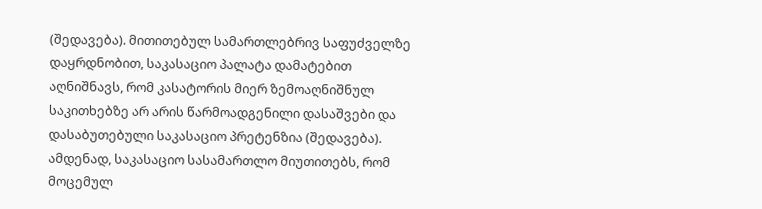(შედავება). მითითებულ სამართლებრივ საფუძველზე დაყრდნობით, საკასაციო პალატა დამატებით აღნიშნავს, რომ კასატორის მიერ ზემოაღნიშნულ საკითხებზე არ არის წარმოადგენილი დასაშვები და დასაბუთებული საკასაციო პრეტენზია (შედავება).
ამდენად, საკასაციო სასამართლო მიუთითებს, რომ მოცემულ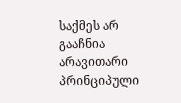საქმეს არ გააჩნია არავითარი პრინციპული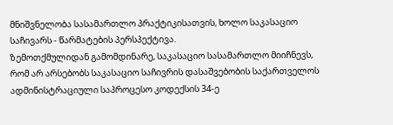მნიშვნელობა სასამართლო პრაქტიკისათვის, ხოლო საკასაციო საჩივარს - წარმატების პერსპექტივა.
ზემოთქმულიდან გამომდინარე, საკასაციო სასამართლო მიიჩნევს, რომ არ არსებობს საკასაციო საჩივრის დასაშვებობის საქართველოს ადმინისტრაციული საპროცესო კოდექსის 34-ე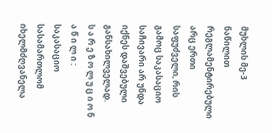მუხლის მე-3 ნაწილით რეგლამენტირებული არც ერთი საფუძველი, რის გამოც საკასაციო საჩივარი არ უნდა იქნეს დაშვებული განსახილველად.
ს ა რ ე ზ ო ლ უ ც ი ო ნ ა წ ი ლ ი :
საკასაციო სასამართლომ იხელმძღვანელა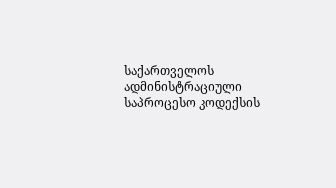საქართველოს ადმინისტრაციული საპროცესო კოდექსის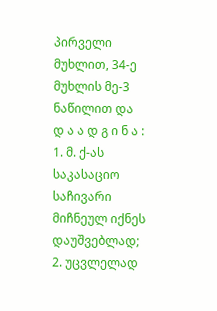პირველი მუხლით, 34-ე მუხლის მე-3 ნაწილით და
დ ა ა დ გ ი ნ ა :
1. მ. ქ-ას საკასაციო საჩივარი მიჩნეულ იქნეს დაუშვებლად;
2. უცვლელად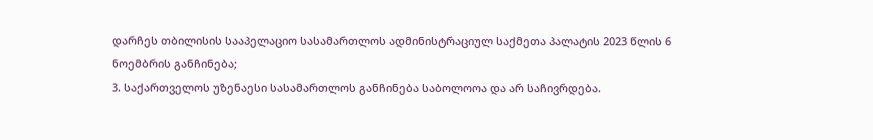დარჩეს თბილისის სააპელაციო სასამართლოს ადმინისტრაციულ საქმეთა პალატის 2023 წლის 6 ნოემბრის განჩინება;
3. საქართველოს უზენაესი სასამართლოს განჩინება საბოლოოა და არ საჩივრდება.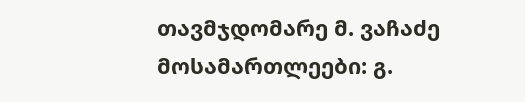თავმჯდომარე მ. ვაჩაძე
მოსამართლეები: გ.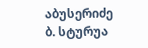აბუსერიძე
ბ. სტურუა